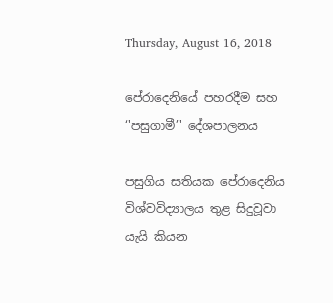Thursday, August 16, 2018

පේරාදෙනියේ පහරදීම සහ ‘'පසුගාමී’' දේශපාලනය

පසුගිය සතියක පේරාදෙනිය විශ්වවිද්‍යාලය තුළ සිදුවූවා යැයි කියන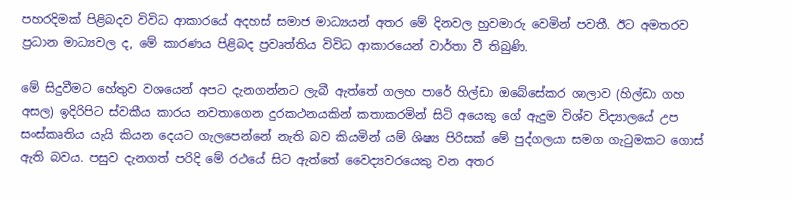පහරදිමක් පිළිබදව විවිධ ආකාරයේ අදහස් සමාජ මාධ්‍යයන් අතර මේ දිනවල හුවමාරු වෙමින් පවතී. ඊට අමතරව ප්‍රධාන මාධ්‍යවල ද, මේ කාරණය පිළිබද ප්‍රවෘත්තිය විවිධ ආකාරයෙන් වාර්තා වී තිබුණි.

මේ සිදුවීමට හේතුව වශයෙන් අපට දැනගන්නට ලැබී ඇත්තේ ගලහ පාරේ හිල්ඩා ඔබේසේකර ශාලාව (හිල්ඩා ගහ අසල) ඉදිරිපිට ස්වකීය කාරය නවතාගෙන දුරකථනයකින් කතාකරමින් සිටි අයෙකු ගේ ඇදුම විශ්ව විද්‍යාලයේ උප සංස්කෘතිය යැයි කියන දෙයට ගැලපෙන්නේ නැති බව කියමින් යම් ශිෂ්‍ය පිරිසක් මේ පුද්ගලයා සමග ගැටුමකට ගොස් ඇති බවය. පසුව දැනගත් පරිදි මේ රථයේ සිට ඇත්තේ වෛද්‍යවරයෙකු වන අතර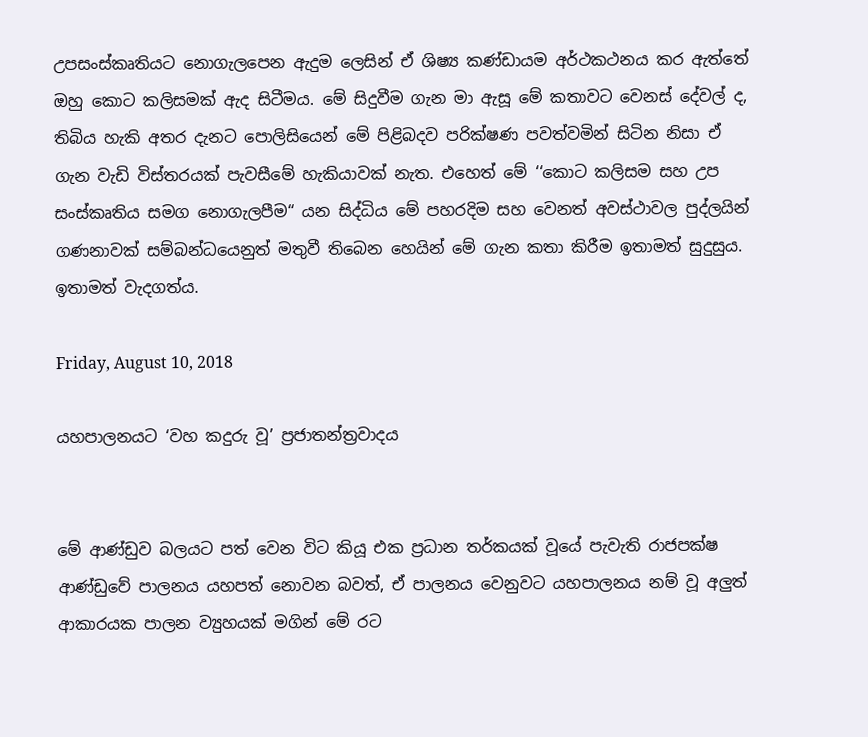උපසංස්කෘතියට නොගැලපෙන ඇදුම ලෙසින් ඒ ශිෂ්‍ය කණ්ඩායම අර්ථකථනය කර ඇත්තේ ඔහු කොට කලිසමක් ඇද සිටීමය. මේ සිදුවීම ගැන මා ඇසූ මේ කතාවට වෙනස් දේවල් ද, තිබිය හැකි අතර දැනට පොලිසියෙන් මේ පිළිබදව පරික්ෂණ පවත්වමින් සිටින නිසා ඒ ගැන වැඩි විස්තරයක් පැවසීමේ හැකියාවක් නැත. එහෙත් මේ ‘‘කොට කලිසම සහ උප සංස්කෘතිය සමග නොගැලපීම“ යන සිද්ධිය මේ පහරදිම සහ වෙනත් අවස්ථාවල පුද්ලයින් ගණනාවක් සම්බන්ධයෙනුත් මතුවී තිබෙන හෙයින් මේ ගැන කතා කිරීම ඉතාමත් සුදුසුය. ඉතාමත් වැදගත්ය.

Friday, August 10, 2018

යහපාලනයට ‘වහ කදුරු වූ’ ප්‍රජාතන්ත්‍රවාදය


මේ ආණ්ඩුව බලයට පත් වෙන විට කියූ එක ප්‍රධාන තර්කයක් වූයේ පැවැති රාජපක්ෂ ආණ්ඩුවේ පාලනය යහපත් නොවන බවත්, ඒ පාලනය වෙනුවට යහපාලනය නම් වූ අලුත් ආකාරයක පාලන ව්‍යුහයක් මගින් මේ රට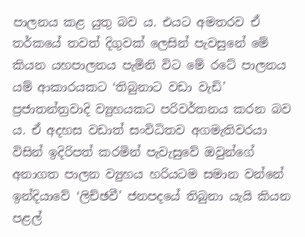පාලනය කළ යුතු බව ය. එයට අමතරව ඒ තර්කයේ තවත් දිගුවක් ලෙසින් පැවසුනේ මේ කියන යහපාලනය පැමිනි විට මේ රටේ පාලනය යම් ආකාරයකට ‘තිබුනාට වඩා වැඩි’ ප්‍රජාතන්ත්‍රවාදි ව්‍යුහයකට පරිවර්තනය කරන බව ය. ඒ අදහස වඩාත් සංවිධිතව අගමැතිවරයා විසින් ඉදිරිපත් කරමින් පැවැසුවේ ඔවුන්ගේ අනාගත පාලන ව්‍යුහය හරියටම සමාන වන්නේ ඉන්දියාවේ ‘ලිච්ඡවී’ ජනපදයේ තිබුනා යැයි කියන පළල්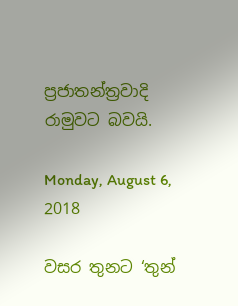ප්‍රජාතන්ත්‍රවාදි රාමුවට බවයි.

Monday, August 6, 2018

වසර තුනට ‘තුන්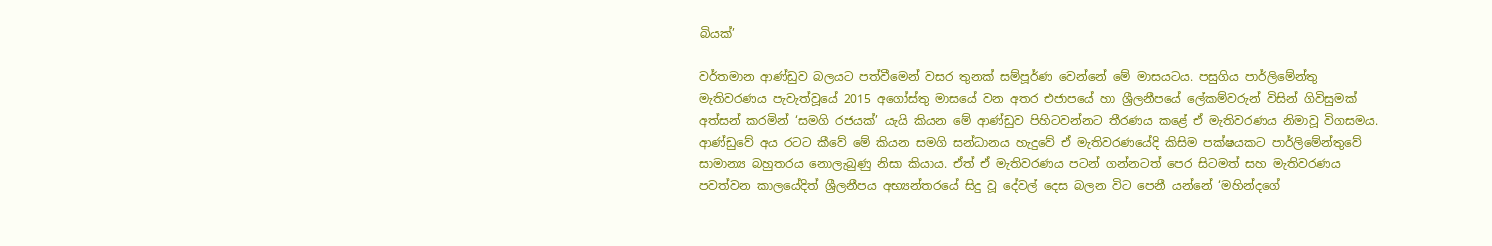බියක්’

වර්තමාන ආණ්ඩුව බලයට පත්වීමෙන් වසර තුනක් සම්පූර්ණ වෙන්නේ මේ මාසයටය. පසුගිය පාර්ලිමේන්තු මැතිවරණය පැවැත්වූයේ 2015 අගෝස්තු මාසයේ වන අතර එජාපයේ හා ශ්‍රීලනීපයේ ලේකම්වරුන් විසින් ගිවිසුමක් අත්සන් කරමින් ‘සමගි රජයක්’ යැයි කියන මේ ආණ්ඩුව පිහිටවන්නට තීරණය කළේ ඒ මැතිවරණය නිමාවූ විගසමය. ආණ්ඩුවේ අය රටට කීවේ මේ කියන සමගි සන්ධානය හැදුවේ ඒ මැතිවරණයේදි කිසිම පක්ෂයකට පාර්ලිමේන්තුවේ සාමාන්‍ය බහුතරය නොලැබුණු නිසා කියාය. ඒත් ඒ මැතිවරණය පටන් ගන්නටත් පෙර සිටමත් සහ මැතිවරණය පවත්වන කාලයේදිත් ශ්‍රීලනීපය අභ්‍යන්තරයේ සිදු වූ දේවල් දෙස බලන විට පෙනී යන්නේ ‘මහින්දගේ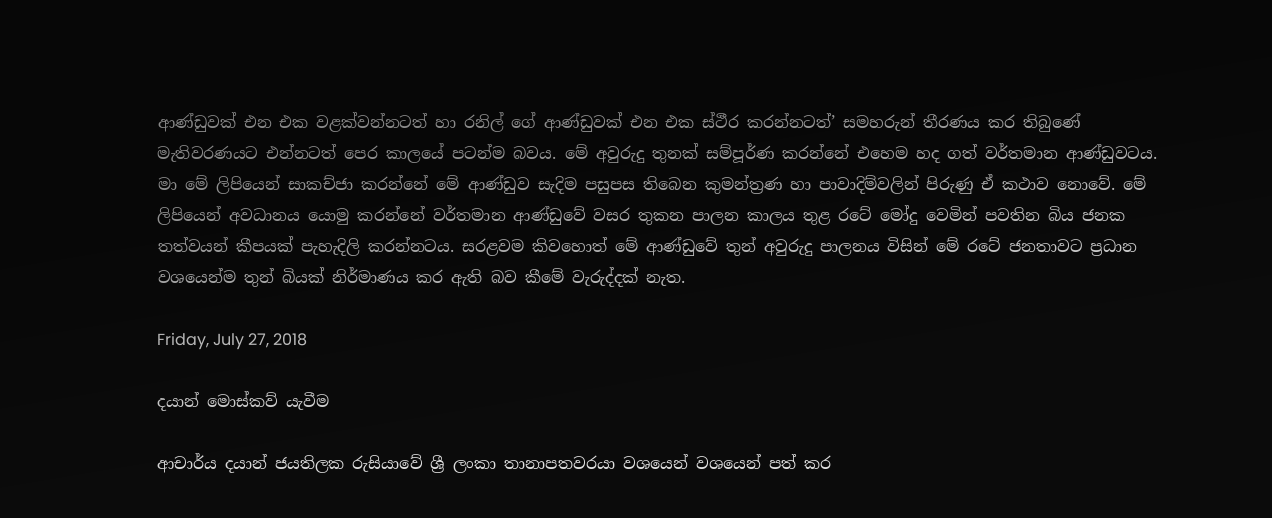ආණ්ඩුවක් එන එක වළක්වන්නටත් හා රනිල් ගේ ආණ්ඩුවක් එන එක ස්ථීර කරන්නටත්’ සමහරුන් තීරණය කර තිබුණේ මැතිවරණයට එන්නටත් පෙර කාලයේ පටන්ම බවය. මේ අවුරුදු තුනක් සම්පූර්ණ කරන්නේ එහෙම හද ගත් වර්තමාන ආණ්ඩුවටය. මා මේ ලිපියෙන් සාකච්ජා කරන්නේ මේ ආණ්ඩුව සැදිම පසුපස තිබෙන කුමන්ත්‍රණ හා පාවාදිම්වලින් පිරුණු ඒ කථාව නොවේ. මේ ලිපියෙන් අවධානය යොමු කරන්නේ වර්තමාන ආණ්ඩුවේ වසර තුකන පාලන කාලය තුළ රටේ මෝදු වෙමින් පවතින බිය ජනක තත්වයන් කීපයක් පැහැදිලි කරන්නටය. සරළවම කිවහොත් මේ ආණ්ඩුවේ තුන් අවුරුදු පාලනය විසින් මේ රටේ ජනතාවට ප්‍රධාන වශයෙන්ම තුන් බියක් නිර්මාණය කර ඇති බව කීමේ වැරුද්දක් නැත.

Friday, July 27, 2018

දයාන් මොස්කව් යැවීම

ආචාර්ය දයාන් ජයතිලක රුසියාවේ ශ්‍රී ලංකා තානාපතවරයා වශයෙන් වශයෙන් පත් කර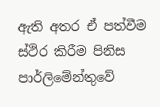ඇති අතර ඒ පත්වීම ස්ථිර කිරීම පිනිස පාර්ලිමේන්තුවේ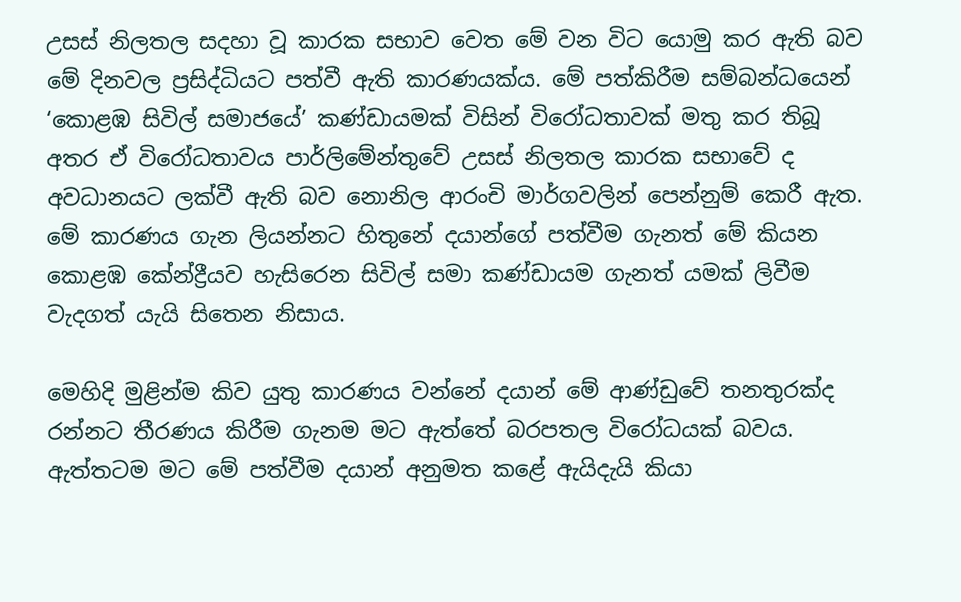උසස් නිලතල සදහා වූ කාරක සභාව වෙත මේ වන විට යොමු කර ඇති බව මේ දිනවල ප්‍රසිද්ධියට පත්වී ඇති කාරණයක්ය. මේ පත්කිරීම සම්බන්ධයෙන් ‘කොළඹ සිවිල් සමාජයේ’ කණ්ඩායමක් විසින් විරෝධතාවක් මතු කර තිබූ අතර ඒ විරෝධතාවය පාර්ලිමේන්තුවේ උසස් නිලතල කාරක සභාවේ ද අවධානයට ලක්වී ඇති බව නොනිල ආරංචි මාර්ගවලින් පෙන්නුම් කෙරී ඇත. මේ කාරණය ගැන ලියන්නට හිතුනේ දයාන්ගේ පත්වීම ගැනත් මේ කියන කොළඹ කේන්ද්‍රීයව හැසිරෙන සිවිල් සමා කණ්ඩායම ගැනත් යමක් ලිවීම වැදගත් යැයි සිතෙන නිසාය.

මෙහිදි මුළින්ම කිව යුතු කාරණය වන්නේ දයාන් මේ ආණ්ඩුවේ තනතුරක්ද රන්නට තීරණය කිරීම ගැනම මට ඇත්තේ බරපතල විරෝධයක් බවය. ඇත්තටම මට මේ පත්වීම දයාන් අනුමත කළේ ඇයිදැයි කියා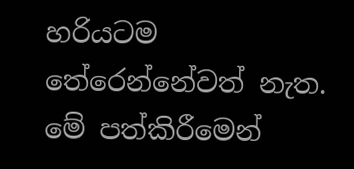හරියටම තේරෙන්නේවත් නැත. මේ පත්කිරීමෙන්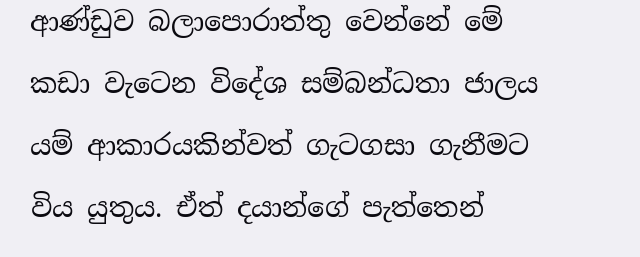ආණ්ඩුව බලාපොරාත්තු වෙන්නේ මේ කඩා වැටෙන විදේශ සම්බන්ධතා ජාලය යම් ආකාරයකින්වත් ගැටගසා ගැනීමට විය යුතුය. ඒත් දයාන්ගේ පැත්තෙන්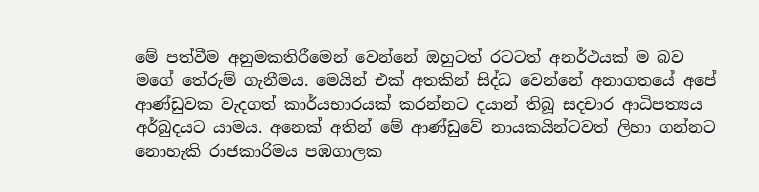මේ පත්වීම අනුමකතිරීමෙන් වෙන්නේ ඔහුටත් රටටත් අනර්ථයක් ම බව මගේ තේරුම් ගැනීමය. මෙයින් එක් අතකින් සිද්ධ වෙන්නේ අනාගතයේ අපේ ආණ්ඩුවක වැදගත් කාර්යභාරයක් කරන්නට දයාන් තිබූ සදචාර ආධිපත්‍යය අර්බුදයට යාමය. අනෙක් අතින් මේ ආණ්ඩුවේ නායකයින්ටවත් ලිහා ගන්නට නොහැකි රාජකාරිමය පඹගාලක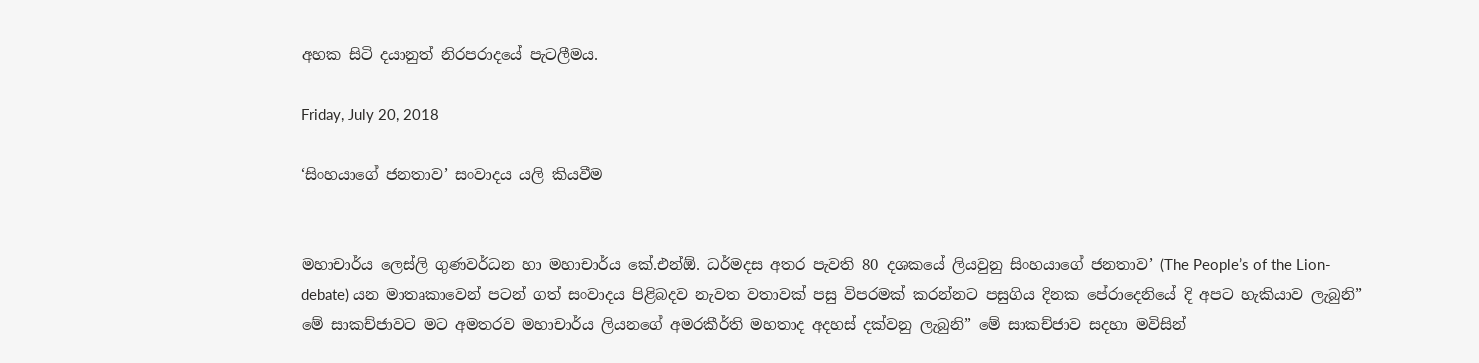අහක සිටි දයානුත් නිරපරාදයේ පැටලීමය.

Friday, July 20, 2018

‘සිංහයාගේ ජනතාව’ සංවාදය යලි කියවීම


මහාචාර්ය ලෙස්ලි ගුණවර්ධන හා මහාචාර්ය කේ.එන්ඕ. ධර්මදස අතර පැවති 80 දශකයේ ලියවුනු සිංහයාගේ ජනතාව’ (The People’s of the Lion-debate) යන මාතෘකාවෙන් පටන් ගත් සංවාදය පිළිබදව නැවත වතාවක් පසු විපරමක් කරන්නට පසුගිය දිනක පේරාදෙනියේ දි අපට හැකියාව ලැබුනි” මේ සාකච්ජාවට මට අමතරව මහාචාර්ය ලියනගේ අමරකීර්ති මහතාද අදහස් දක්වනු ලැබුනි” මේ සාකච්ජාව සදහා මවිසින්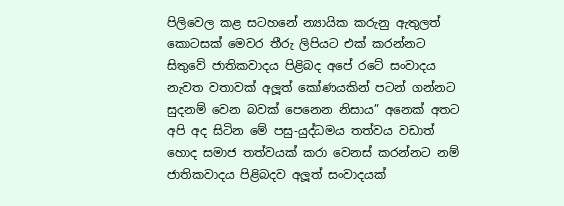පිලිවෙල කළ සටහනේ න්‍යායික කරුනු ඇතුලත් කොටසක් මෙවර තීරු ලිපියට එක් කරන්නට සිතුවේ ජාතිකවාදය පිළිබද අපේ රටේ සංවාදය නැවත වතාවක් අලූත් කෝණයකින් පටන් ගන්නට සුදනම් වෙන බවක් පෙනෙන නිසාය” අනෙක් අතට අපි අද සිටින මේ පසු-යුද්ධමය තත්වය වඩාත් හොද සමාජ තත්වයක් කරා වෙනස් කරන්නට නම් ජාතිකවාදය පිළිබදව අලූත් සංවාදයක්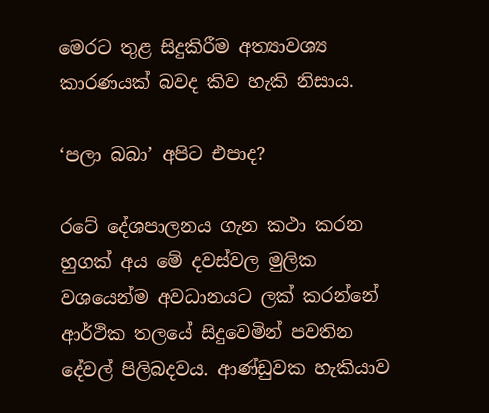මෙරට තුළ සිදුකිරීම අත්‍යාවශ්‍ය කාරණයක් බවද කිව හැකි නිසාය.

‘පලා බබා’ අපිට එපාද?

රටේ දේශපාලනය ගැන කථා කරන හුගක් අය මේ දවස්වල මුලික වශයෙන්ම අවධානයට ලක් කරන්නේ ආර්ථික තලයේ සිදුවෙමින් පවතින දේවල් පිලිබදවය. ආණ්ඩුවක හැකියාව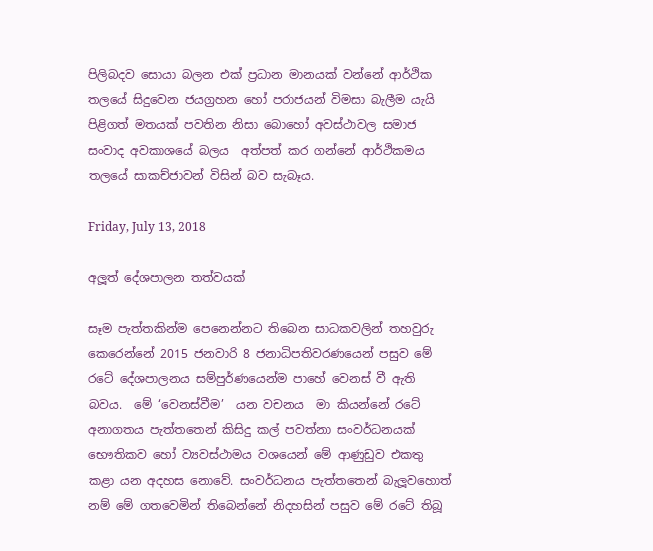පිලිබදව සොයා බලන එක් ප්‍රධාන මානයක් වන්නේ ආර්ථික තලයේ සිදුවෙන ජයග්‍රහන හෝ පරාජයන් විමසා බැලීම යැයි පිළිගත් මතයක් පවතින නිසා බොහෝ අවස්ථාවල සමාජ සංවාද අවකාශයේ බලය  අත්පත් කර ගන්නේ ආර්ථිකමය තලයේ සාකච්ජාවන් විසින් බව සැබෑය.

Friday, July 13, 2018

අලූත් දේශපාලන තත්වයක්

සෑම පැත්තකින්ම පෙනෙන්නට තිබෙන සාධකවලින් තහවුරු කෙරෙන්නේ 2015 ජනවාරි 8 ජනාධිපතිවරණයෙන් පසුව මේ රටේ දේශපාලනය සම්පුර්ණයෙන්ම පාහේ වෙනස් වී ඇති බවය.  මේ ‘වෙනස්වීම’  යන වචනය  මා කියන්නේ රටේ අනාගතය පැත්තතෙන් කිසිදු කල් පවත්නා සංවර්ධනයක් භෞතිකව හෝ ව්‍යවස්ථාමය වශයෙන් මේ ආණුඩුව එකතු කළා යන අදහස නොවේ. සංවර්ධනය පැත්තතෙන් බැලූවහොත් නම් මේ ගතවෙමින් තිබෙන්නේ නිදහසින් පසුව මේ රටේ තිබූ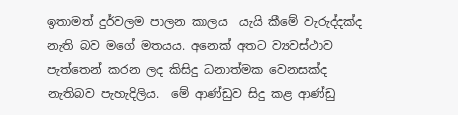ඉතාමත් දුර්වලම පාලන කාලය  යැයි කීමේ වැරුද්දක්ද නැති බව මගේ මතයය. අනෙක් අතට ව්‍යවස්ථාව පැත්තෙන් කරන ලද කිසිදු ධනාත්මක වෙනසක්ද නැතිබව පැහැදිලිය.  මේ ආණ්ඩුව සිදු කළ ආණ්ඩු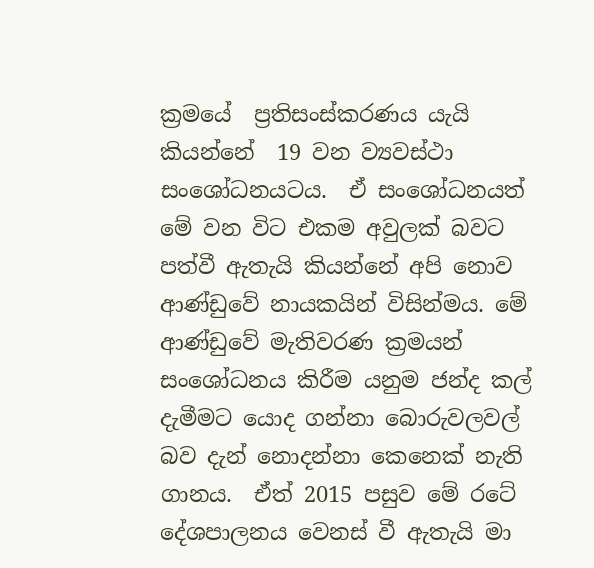ක්‍රමයේ  ප්‍රතිසංස්කරණය යැයි කියන්නේ  19 වන ව්‍යවස්ථා සංශෝධනයටය.  ඒ සංශෝධනයත්  මේ වන විට එකම අවුලක් බවට පත්වී ඇතැයි කියන්නේ අපි නොව ආණ්ඩුවේ නායකයින් විසින්මය. මේ ආණ්ඩුවේ මැතිවරණ ක්‍රමයන් සංශෝධනය කිරීම යනුම ජන්ද කල් දැමීමට යොද ගන්නා බොරුවලවල් බව දැන් නොදන්නා කෙනෙක් නැති ගානය.  ඒත් 2015 පසුව මේ රටේ දේශපාලනය වෙනස් වී ඇතැයි මා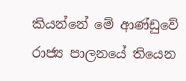කියන්නේ මේ ආණ්ඩුවේ රාජ්‍ය පාලනයේ තියෙන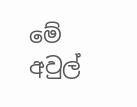මේ අවුල්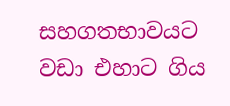සහගතභාවයට වඩා එහාට ගිය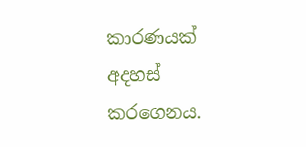කාරණයක් අදහස් කරගෙනය.